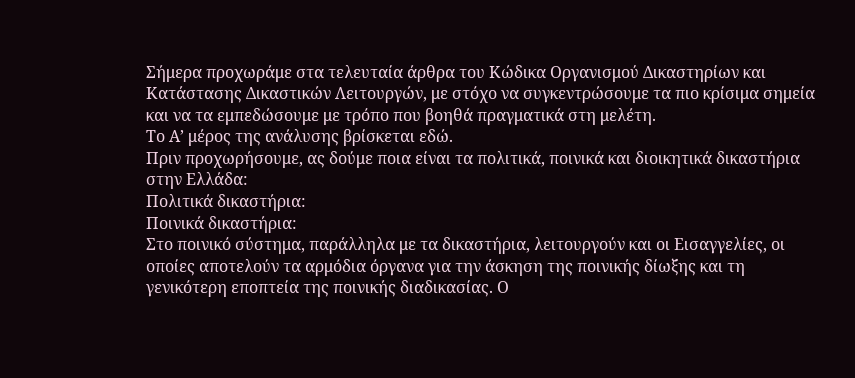Σήμερα προχωράμε στα τελευταία άρθρα του Κώδικα Οργανισμού Δικαστηρίων και Κατάστασης Δικαστικών Λειτουργών, με στόχο να συγκεντρώσουμε τα πιο κρίσιμα σημεία και να τα εμπεδώσουμε με τρόπο που βοηθά πραγματικά στη μελέτη.
Το Α’ μέρος της ανάλυσης βρίσκεται εδώ.
Πριν προχωρήσουμε, ας δούμε ποια είναι τα πολιτικά, ποινικά και διοικητικά δικαστήρια στην Ελλάδα:
Πολιτικά δικαστήρια:
Ποινικά δικαστήρια:
Στο ποινικό σύστημα, παράλληλα με τα δικαστήρια, λειτουργούν και οι Εισαγγελίες, οι οποίες αποτελούν τα αρμόδια όργανα για την άσκηση της ποινικής δίωξης και τη γενικότερη εποπτεία της ποινικής διαδικασίας. Ο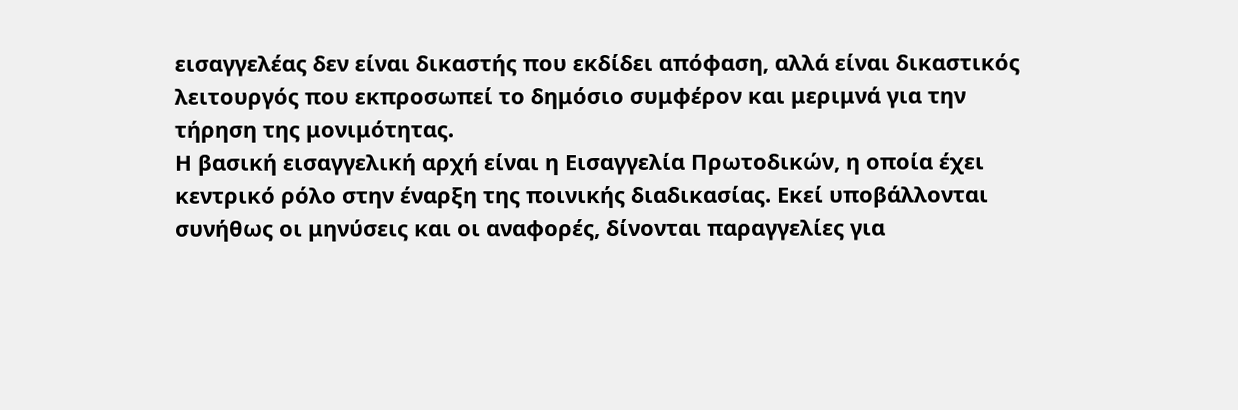εισαγγελέας δεν είναι δικαστής που εκδίδει απόφαση, αλλά είναι δικαστικός λειτουργός που εκπροσωπεί το δημόσιο συμφέρον και μεριμνά για την τήρηση της μονιμότητας.
Η βασική εισαγγελική αρχή είναι η Εισαγγελία Πρωτοδικών, η οποία έχει κεντρικό ρόλο στην έναρξη της ποινικής διαδικασίας. Εκεί υποβάλλονται συνήθως οι μηνύσεις και οι αναφορές, δίνονται παραγγελίες για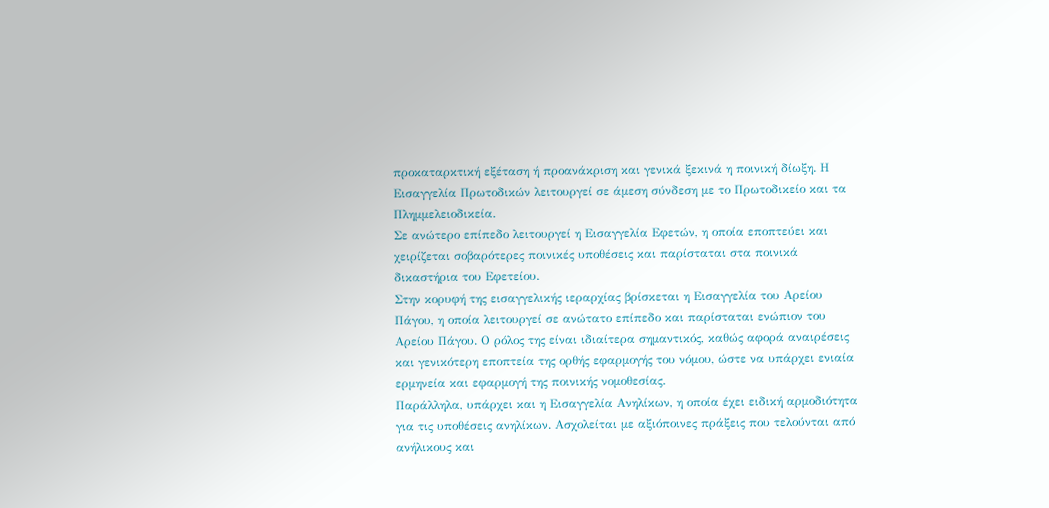προκαταρκτική εξέταση ή προανάκριση και γενικά ξεκινά η ποινική δίωξη. Η Εισαγγελία Πρωτοδικών λειτουργεί σε άμεση σύνδεση με το Πρωτοδικείο και τα Πλημμελειοδικεία.
Σε ανώτερο επίπεδο λειτουργεί η Εισαγγελία Εφετών, η οποία εποπτεύει και χειρίζεται σοβαρότερες ποινικές υποθέσεις και παρίσταται στα ποινικά δικαστήρια του Εφετείου.
Στην κορυφή της εισαγγελικής ιεραρχίας βρίσκεται η Εισαγγελία του Αρείου Πάγου, η οποία λειτουργεί σε ανώτατο επίπεδο και παρίσταται ενώπιον του Αρείου Πάγου. Ο ρόλος της είναι ιδιαίτερα σημαντικός, καθώς αφορά αναιρέσεις και γενικότερη εποπτεία της ορθής εφαρμογής του νόμου, ώστε να υπάρχει ενιαία ερμηνεία και εφαρμογή της ποινικής νομοθεσίας.
Παράλληλα, υπάρχει και η Εισαγγελία Ανηλίκων, η οποία έχει ειδική αρμοδιότητα για τις υποθέσεις ανηλίκων. Ασχολείται με αξιόποινες πράξεις που τελούνται από ανήλικους και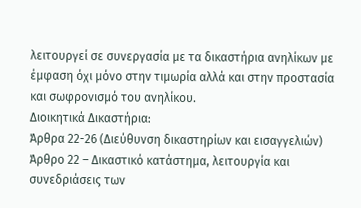λειτουργεί σε συνεργασία με τα δικαστήρια ανηλίκων με έμφαση όχι μόνο στην τιμωρία αλλά και στην προστασία και σωφρονισμό του ανηλίκου.
Διοικητικά Δικαστήρια:
Άρθρα 22-26 (Διεύθυνση δικαστηρίων και εισαγγελιών)
Άρθρο 22 – Δικαστικό κατάστημα, λειτουργία και συνεδριάσεις των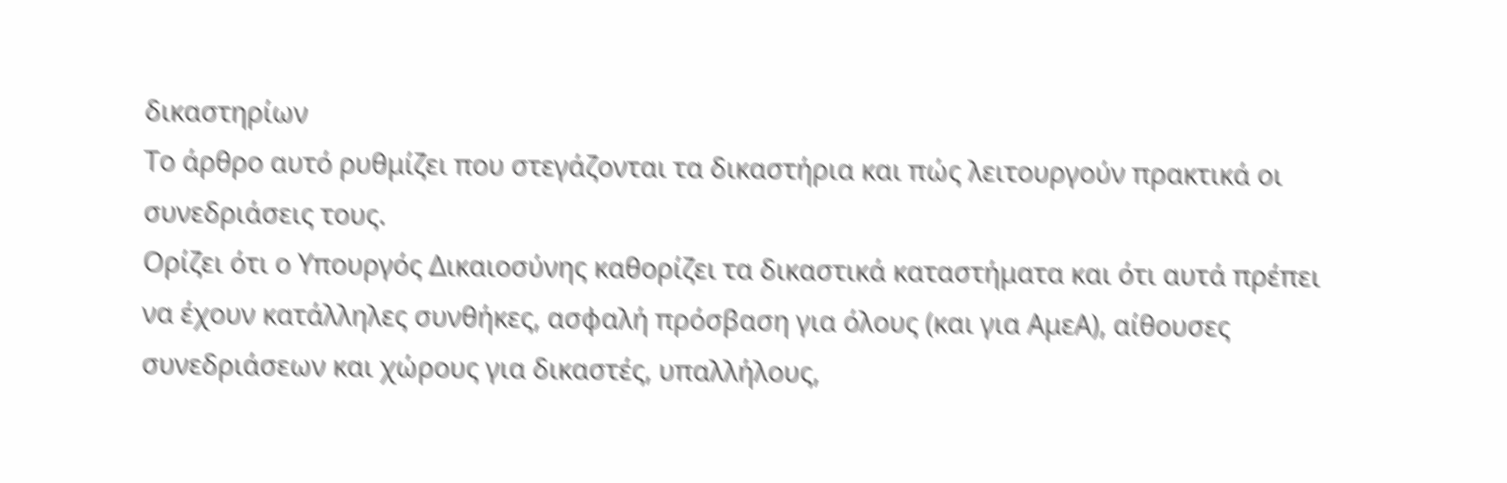δικαστηρίων
Το άρθρο αυτό ρυθμίζει που στεγάζονται τα δικαστήρια και πώς λειτουργούν πρακτικά οι συνεδριάσεις τους.
Ορίζει ότι ο Υπουργός Δικαιοσύνης καθορίζει τα δικαστικά καταστήματα και ότι αυτά πρέπει να έχουν κατάλληλες συνθήκες, ασφαλή πρόσβαση για όλους (και για ΑμεΑ), αίθουσες συνεδριάσεων και χώρους για δικαστές, υπαλλήλους,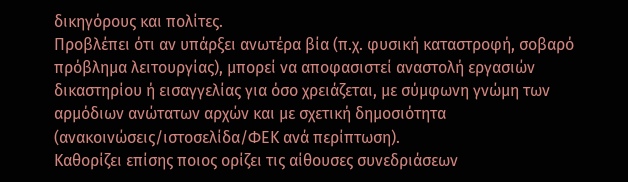δικηγόρους και πολίτες.
Προβλέπει ότι αν υπάρξει ανωτέρα βία (π.χ. φυσική καταστροφή, σοβαρό πρόβλημα λειτουργίας), μπορεί να αποφασιστεί αναστολή εργασιών δικαστηρίου ή εισαγγελίας για όσο χρειάζεται, με σύμφωνη γνώμη των αρμόδιων ανώτατων αρχών και με σχετική δημοσιότητα (ανακοινώσεις/ιστοσελίδα/ΦΕΚ ανά περίπτωση).
Καθορίζει επίσης ποιος ορίζει τις αίθουσες συνεδριάσεων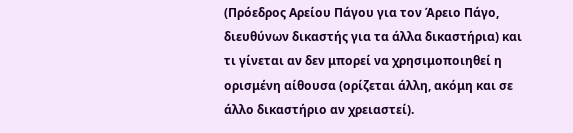(Πρόεδρος Αρείου Πάγου για τον Άρειο Πάγο, διευθύνων δικαστής για τα άλλα δικαστήρια) και τι γίνεται αν δεν μπορεί να χρησιμοποιηθεί η ορισμένη αίθουσα (ορίζεται άλλη, ακόμη και σε άλλο δικαστήριο αν χρειαστεί).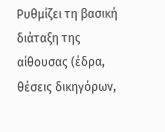Ρυθμίζει τη βασική διάταξη της αίθουσας (έδρα, θέσεις δικηγόρων,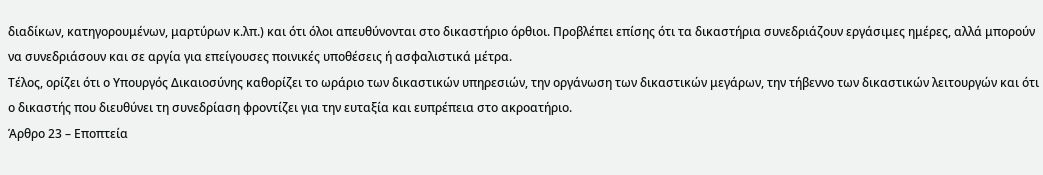διαδίκων, κατηγορουμένων, μαρτύρων κ.λπ.) και ότι όλοι απευθύνονται στο δικαστήριο όρθιοι. Προβλέπει επίσης ότι τα δικαστήρια συνεδριάζουν εργάσιμες ημέρες, αλλά μπορούν να συνεδριάσουν και σε αργία για επείγουσες ποινικές υποθέσεις ή ασφαλιστικά μέτρα.
Τέλος, ορίζει ότι ο Υπουργός Δικαιοσύνης καθορίζει το ωράριο των δικαστικών υπηρεσιών, την οργάνωση των δικαστικών μεγάρων, την τήβεννο των δικαστικών λειτουργών και ότι ο δικαστής που διευθύνει τη συνεδρίαση φροντίζει για την ευταξία και ευπρέπεια στο ακροατήριο.
Άρθρο 23 – Εποπτεία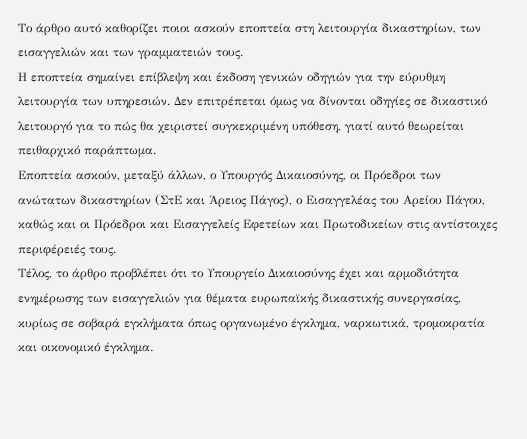Το άρθρο αυτό καθορίζει ποιοι ασκούν εποπτεία στη λειτουργία δικαστηρίων, των εισαγγελιών και των γραμματειών τους.
Η εποπτεία σημαίνει επίβλεψη και έκδοση γενικών οδηγιών για την εύρυθμη λειτουργία των υπηρεσιών. Δεν επιτρέπεται όμως να δίνονται οδηγίες σε δικαστικό λειτουργό για το πώς θα χειριστεί συγκεκριμένη υπόθεση, γιατί αυτό θεωρείται πειθαρχικό παράπτωμα.
Εποπτεία ασκούν, μεταξύ άλλων, ο Υπουργός Δικαιοσύνης, οι Πρόεδροι των ανώτατων δικαστηρίων (ΣτΕ και Άρειος Πάγος), ο Εισαγγελέας του Αρείου Πάγου, καθώς και οι Πρόεδροι και Εισαγγελείς Εφετείων και Πρωτοδικείων στις αντίστοιχες περιφέρειές τους.
Τέλος, το άρθρο προβλέπει ότι το Υπουργείο Δικαιοσύνης έχει και αρμοδιότητα ενημέρωσης των εισαγγελιών για θέματα ευρωπαϊκής δικαστικής συνεργασίας, κυρίως σε σοβαρά εγκλήματα όπως οργανωμένο έγκλημα, ναρκωτικά, τρομοκρατία και οικονομικό έγκλημα.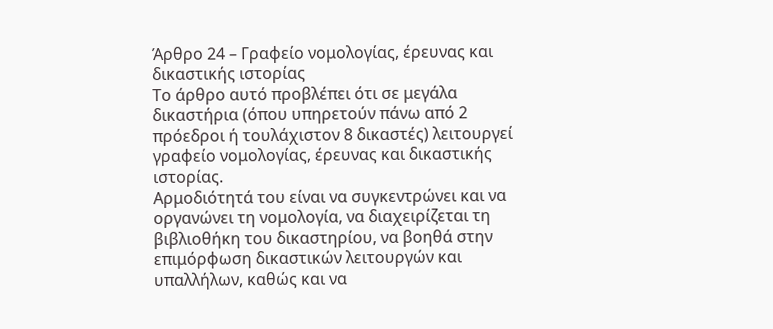Άρθρο 24 – Γραφείο νομολογίας, έρευνας και δικαστικής ιστορίας
Το άρθρο αυτό προβλέπει ότι σε μεγάλα δικαστήρια (όπου υπηρετούν πάνω από 2 πρόεδροι ή τουλάχιστον 8 δικαστές) λειτουργεί γραφείο νομολογίας, έρευνας και δικαστικής ιστορίας.
Αρμοδιότητά του είναι να συγκεντρώνει και να οργανώνει τη νομολογία, να διαχειρίζεται τη βιβλιοθήκη του δικαστηρίου, να βοηθά στην επιμόρφωση δικαστικών λειτουργών και υπαλλήλων, καθώς και να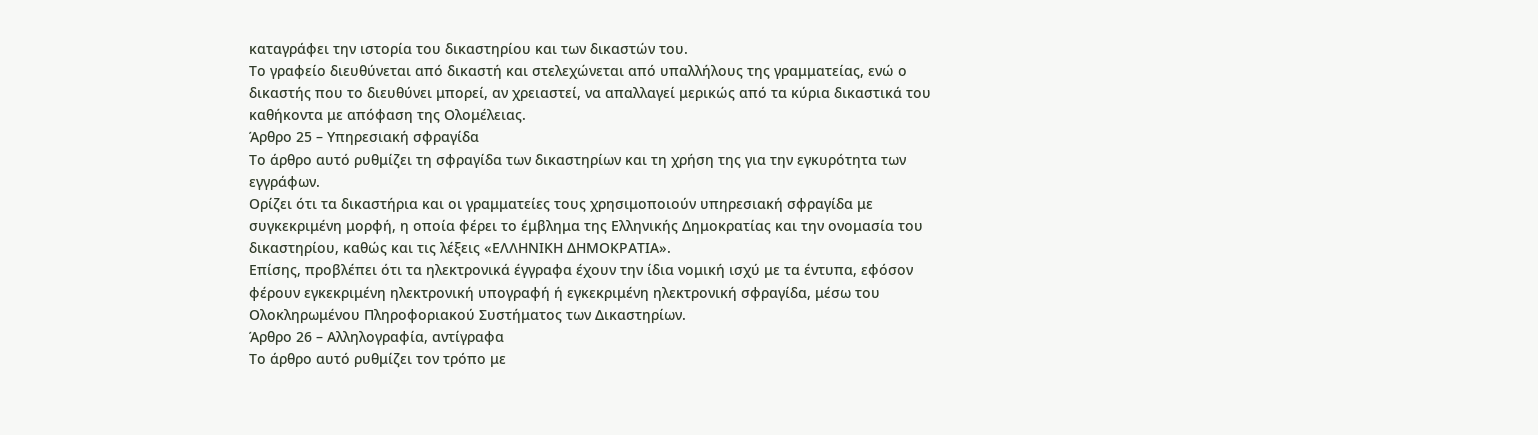καταγράφει την ιστορία του δικαστηρίου και των δικαστών του.
Το γραφείο διευθύνεται από δικαστή και στελεχώνεται από υπαλλήλους της γραμματείας, ενώ ο δικαστής που το διευθύνει μπορεί, αν χρειαστεί, να απαλλαγεί μερικώς από τα κύρια δικαστικά του καθήκοντα με απόφαση της Ολομέλειας.
Άρθρο 25 – Υπηρεσιακή σφραγίδα
Το άρθρο αυτό ρυθμίζει τη σφραγίδα των δικαστηρίων και τη χρήση της για την εγκυρότητα των εγγράφων.
Ορίζει ότι τα δικαστήρια και οι γραμματείες τους χρησιμοποιούν υπηρεσιακή σφραγίδα με συγκεκριμένη μορφή, η οποία φέρει το έμβλημα της Ελληνικής Δημοκρατίας και την ονομασία του δικαστηρίου, καθώς και τις λέξεις «ΕΛΛΗΝΙΚΗ ΔΗΜΟΚΡΑΤΙΑ».
Επίσης, προβλέπει ότι τα ηλεκτρονικά έγγραφα έχουν την ίδια νομική ισχύ με τα έντυπα, εφόσον φέρουν εγκεκριμένη ηλεκτρονική υπογραφή ή εγκεκριμένη ηλεκτρονική σφραγίδα, μέσω του Ολοκληρωμένου Πληροφοριακού Συστήματος των Δικαστηρίων.
Άρθρο 26 – Αλληλογραφία, αντίγραφα
Το άρθρο αυτό ρυθμίζει τον τρόπο με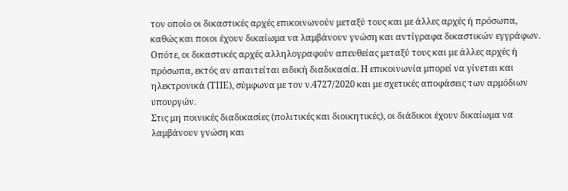τον οποίο οι δικαστικές αρχές επικοινωνούν μεταξύ τους και με άλλες αρχές ή πρόσωπα, καθώς και ποιοι έχουν δικαίωμα να λαμβάνουν γνώση και αντίγραφα δικαστικών εγγράφων.
Οπότε, οι δικαστικές αρχές αλληλογραφούν απευθείας μεταξύ τους και με άλλες αρχές ή πρόσωπα, εκτός αν απαιτείται ειδική διαδικασία. Η επικοινωνία μπορεί να γίνεται και ηλεκτρονικά (ΤΠΕ), σύμφωνα με τον ν.4727/2020 και με σχετικές αποφάσεις των αρμόδιων υπουργών.
Στις μη ποινικές διαδικασίες (πολιτικές και διοικητικές), οι διάδικοι έχουν δικαίωμα να λαμβάνουν γνώση και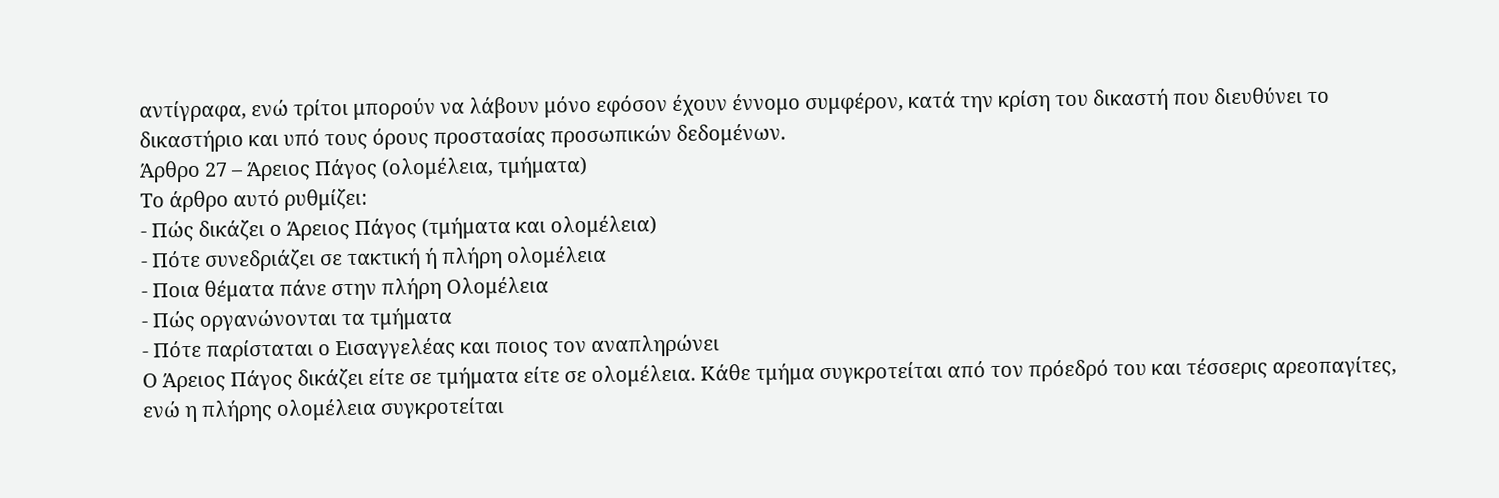αντίγραφα, ενώ τρίτοι μπορούν να λάβουν μόνο εφόσον έχουν έννομο συμφέρον, κατά την κρίση του δικαστή που διευθύνει το δικαστήριο και υπό τους όρους προστασίας προσωπικών δεδομένων.
Άρθρο 27 – Άρειος Πάγος (ολομέλεια, τμήματα)
Το άρθρο αυτό ρυθμίζει:
- Πώς δικάζει ο Άρειος Πάγος (τμήματα και ολομέλεια)
- Πότε συνεδριάζει σε τακτική ή πλήρη ολομέλεια
- Ποια θέματα πάνε στην πλήρη Ολομέλεια
- Πώς οργανώνονται τα τμήματα
- Πότε παρίσταται ο Εισαγγελέας και ποιος τον αναπληρώνει
Ο Άρειος Πάγος δικάζει είτε σε τμήματα είτε σε ολομέλεια. Κάθε τμήμα συγκροτείται από τον πρόεδρό του και τέσσερις αρεοπαγίτες, ενώ η πλήρης ολομέλεια συγκροτείται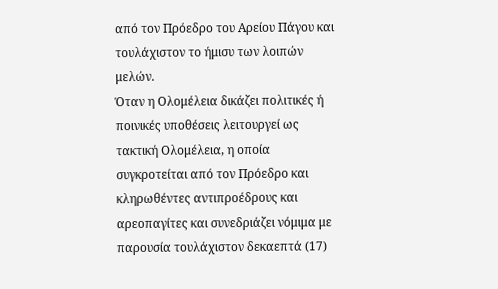από τον Πρόεδρο του Αρείου Πάγου και τουλάχιστον το ήμισυ των λοιπών μελών.
Όταν η Ολομέλεια δικάζει πολιτικές ή ποινικές υποθέσεις λειτουργεί ως τακτική Ολομέλεια, η οποία συγκροτείται από τον Πρόεδρο και κληρωθέντες αντιπροέδρους και αρεοπαγίτες και συνεδριάζει νόμιμα με παρουσία τουλάχιστον δεκαεπτά (17)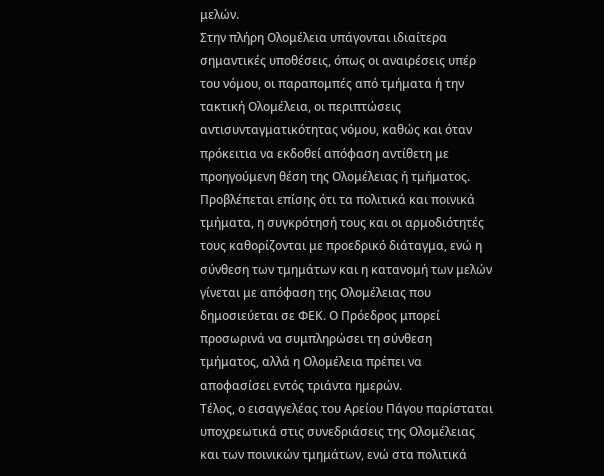μελών.
Στην πλήρη Ολομέλεια υπάγονται ιδιαίτερα σημαντικές υποθέσεις, όπως οι αναιρέσεις υπέρ του νόμου, οι παραπομπές από τμήματα ή την τακτική Ολομέλεια, οι περιπτώσεις αντισυνταγματικότητας νόμου, καθώς και όταν πρόκειτια να εκδοθεί απόφαση αντίθετη με προηγούμενη θέση της Ολομέλειας ή τμήματος.
Προβλέπεται επίσης ότι τα πολιτικά και ποινικά τμήματα, η συγκρότησή τους και οι αρμοδιότητές τους καθορίζονται με προεδρικό διάταγμα, ενώ η σύνθεση των τμημάτων και η κατανομή των μελών γίνεται με απόφαση της Ολομέλειας που δημοσιεύεται σε ΦΕΚ. Ο Πρόεδρος μπορεί προσωρινά να συμπληρώσει τη σύνθεση τμήματος, αλλά η Ολομέλεια πρέπει να αποφασίσει εντός τριάντα ημερών.
Τέλος, ο εισαγγελέας του Αρείου Πάγου παρίσταται υποχρεωτικά στις συνεδριάσεις της Ολομέλειας και των ποινικών τμημάτων, ενώ στα πολιτικά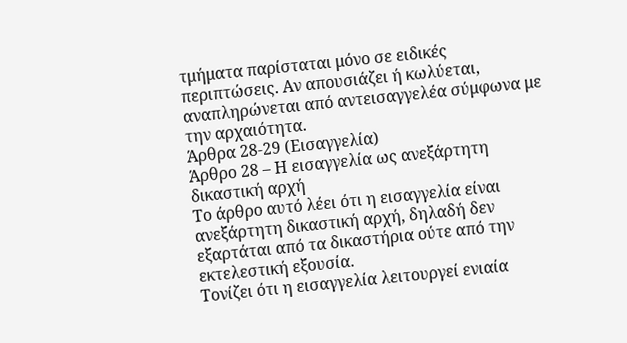τμήματα παρίσταται μόνο σε ειδικές περιπτώσεις. Αν απουσιάζει ή κωλύεται, αναπληρώνεται από αντεισαγγελέα σύμφωνα με την αρχαιότητα.
Άρθρα 28-29 (Εισαγγελία)
Άρθρο 28 – Η εισαγγελία ως ανεξάρτητη δικαστική αρχή
Το άρθρο αυτό λέει ότι η εισαγγελία είναι ανεξάρτητη δικαστική αρχή, δηλαδή δεν εξαρτάται από τα δικαστήρια ούτε από την εκτελεστική εξουσία.
Τονίζει ότι η εισαγγελία λειτουργεί ενιαία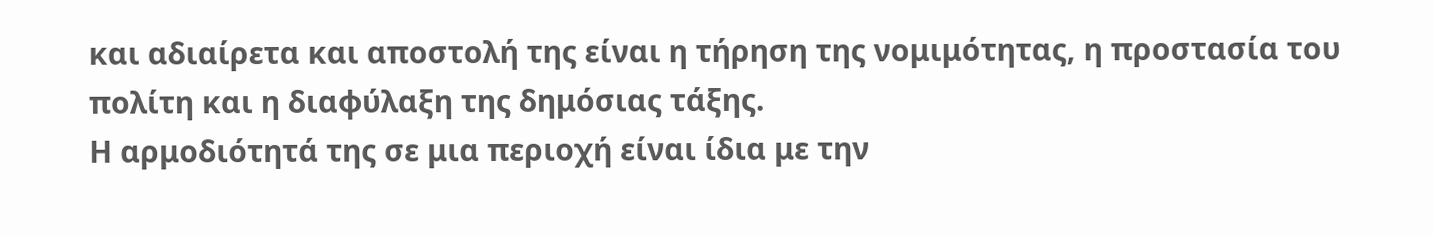και αδιαίρετα και αποστολή της είναι η τήρηση της νομιμότητας, η προστασία του πολίτη και η διαφύλαξη της δημόσιας τάξης.
Η αρμοδιότητά της σε μια περιοχή είναι ίδια με την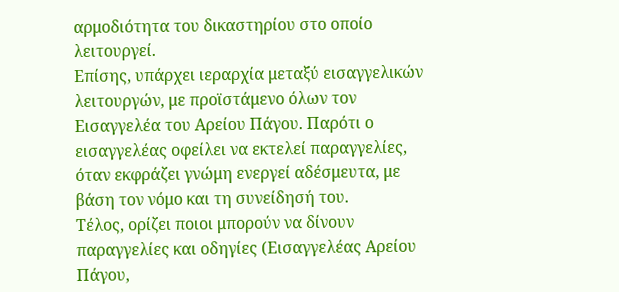αρμοδιότητα του δικαστηρίου στο οποίο λειτουργεί.
Επίσης, υπάρχει ιεραρχία μεταξύ εισαγγελικών λειτουργών, με προϊστάμενο όλων τον Εισαγγελέα του Αρείου Πάγου. Παρότι ο εισαγγελέας οφείλει να εκτελεί παραγγελίες, όταν εκφράζει γνώμη ενεργεί αδέσμευτα, με βάση τον νόμο και τη συνείδησή του.
Τέλος, ορίζει ποιοι μπορούν να δίνουν παραγγελίες και οδηγίες (Εισαγγελέας Αρείου Πάγου,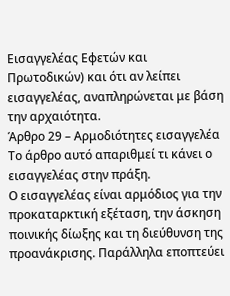Εισαγγελέας Εφετών και Πρωτοδικών) και ότι αν λείπει εισαγγελέας, αναπληρώνεται με βάση την αρχαιότητα.
Άρθρο 29 – Αρμοδιότητες εισαγγελέα
Το άρθρο αυτό απαριθμεί τι κάνει ο εισαγγελέας στην πράξη.
Ο εισαγγελέας είναι αρμόδιος για την προκαταρκτική εξέταση, την άσκηση ποινικής δίωξης και τη διεύθυνση της προανάκρισης. Παράλληλα εποπτεύει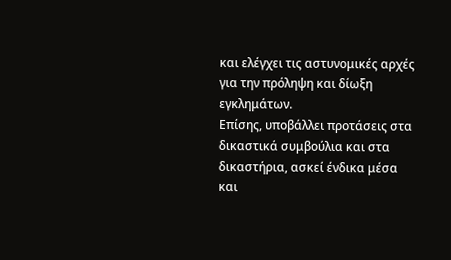και ελέγχει τις αστυνομικές αρχές για την πρόληψη και δίωξη εγκλημάτων.
Επίσης, υποβάλλει προτάσεις στα δικαστικά συμβούλια και στα δικαστήρια, ασκεί ένδικα μέσα και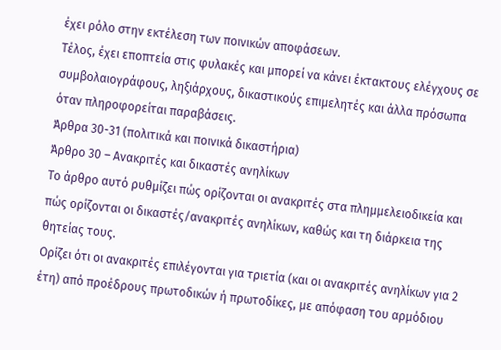έχει ρόλο στην εκτέλεση των ποινικών αποφάσεων.
Τέλος, έχει εποπτεία στις φυλακές και μπορεί να κάνει έκτακτους ελέγχους σε συμβολαιογράφους, ληξιάρχους, δικαστικούς επιμελητές και άλλα πρόσωπα όταν πληροφορείται παραβάσεις.
Άρθρα 30-31 (πολιτικά και ποινικά δικαστήρια)
Άρθρο 30 – Ανακριτές και δικαστές ανηλίκων
Το άρθρο αυτό ρυθμίζει πώς ορίζονται οι ανακριτές στα πλημμελειοδικεία και πώς ορίζονται οι δικαστές/ανακριτές ανηλίκων, καθώς και τη διάρκεια της θητείας τους.
Ορίζει ότι οι ανακριτές επιλέγονται για τριετία (και οι ανακριτές ανηλίκων για 2 έτη) από προέδρους πρωτοδικών ή πρωτοδίκες, με απόφαση του αρμόδιου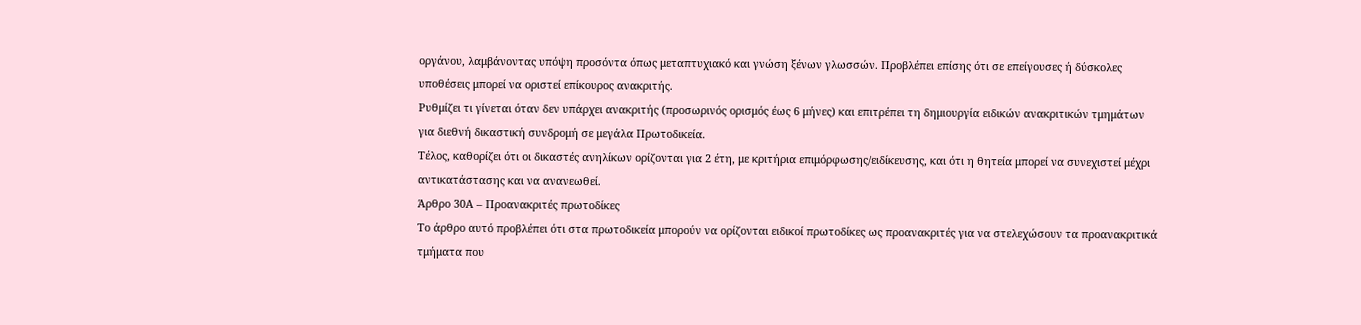οργάνου, λαμβάνοντας υπόψη προσόντα όπως μεταπτυχιακό και γνώση ξένων γλωσσών. Προβλέπει επίσης ότι σε επείγουσες ή δύσκολες υποθέσεις μπορεί να οριστεί επίκουρος ανακριτής.
Ρυθμίζει τι γίνεται όταν δεν υπάρχει ανακριτής (προσωρινός ορισμός έως 6 μήνες) και επιτρέπει τη δημιουργία ειδικών ανακριτικών τμημάτων για διεθνή δικαστική συνδρομή σε μεγάλα Πρωτοδικεία.
Τέλος, καθορίζει ότι οι δικαστές ανηλίκων ορίζονται για 2 έτη, με κριτήρια επιμόρφωσης/ειδίκευσης, και ότι η θητεία μπορεί να συνεχιστεί μέχρι αντικατάστασης και να ανανεωθεί.
Άρθρο 30Α – Προανακριτές πρωτοδίκες
Το άρθρο αυτό προβλέπει ότι στα πρωτοδικεία μπορούν να ορίζονται ειδικοί πρωτοδίκες ως προανακριτές για να στελεχώσουν τα προανακριτικά τμήματα που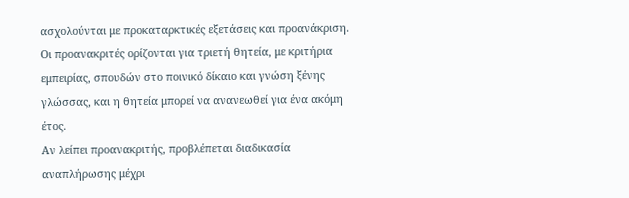ασχολούνται με προκαταρκτικές εξετάσεις και προανάκριση.
Οι προανακριτές ορίζονται για τριετή θητεία, με κριτήρια εμπειρίας, σπουδών στο ποινικό δίκαιο και γνώση ξένης γλώσσας, και η θητεία μπορεί να ανανεωθεί για ένα ακόμη έτος.
Αν λείπει προανακριτής, προβλέπεται διαδικασία αναπλήρωσης μέχρι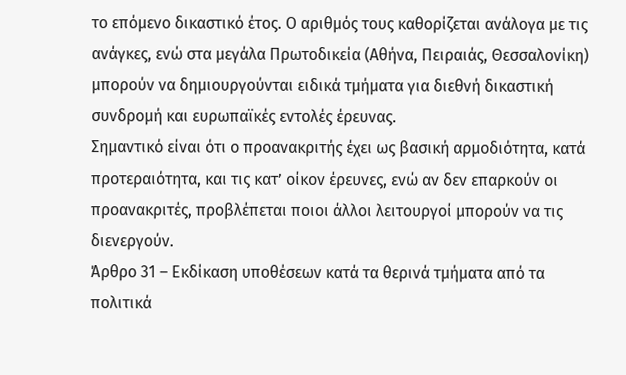το επόμενο δικαστικό έτος. Ο αριθμός τους καθορίζεται ανάλογα με τις ανάγκες, ενώ στα μεγάλα Πρωτοδικεία (Αθήνα, Πειραιάς, Θεσσαλονίκη) μπορούν να δημιουργούνται ειδικά τμήματα για διεθνή δικαστική συνδρομή και ευρωπαϊκές εντολές έρευνας.
Σημαντικό είναι ότι ο προανακριτής έχει ως βασική αρμοδιότητα, κατά προτεραιότητα, και τις κατ’ οίκον έρευνες, ενώ αν δεν επαρκούν οι προανακριτές, προβλέπεται ποιοι άλλοι λειτουργοί μπορούν να τις διενεργούν.
Άρθρο 31 – Εκδίκαση υποθέσεων κατά τα θερινά τμήματα από τα πολιτικά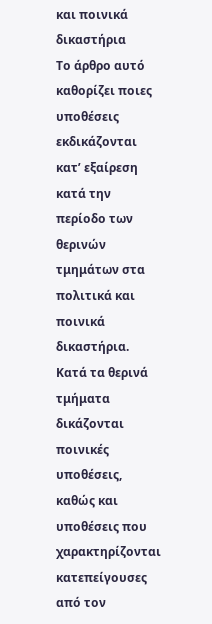και ποινικά δικαστήρια
Το άρθρο αυτό καθορίζει ποιες υποθέσεις εκδικάζονται κατ’ εξαίρεση κατά την περίοδο των θερινών τμημάτων στα πολιτικά και ποινικά δικαστήρια.
Κατά τα θερινά τμήματα δικάζονται ποινικές υποθέσεις, καθώς και υποθέσεις που χαρακτηρίζονται κατεπείγουσες από τον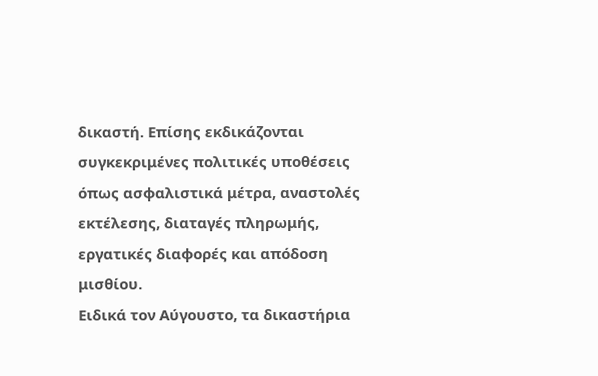δικαστή. Επίσης εκδικάζονται συγκεκριμένες πολιτικές υποθέσεις όπως ασφαλιστικά μέτρα, αναστολές εκτέλεσης, διαταγές πληρωμής, εργατικές διαφορές και απόδοση μισθίου.
Ειδικά τον Αύγουστο, τα δικαστήρια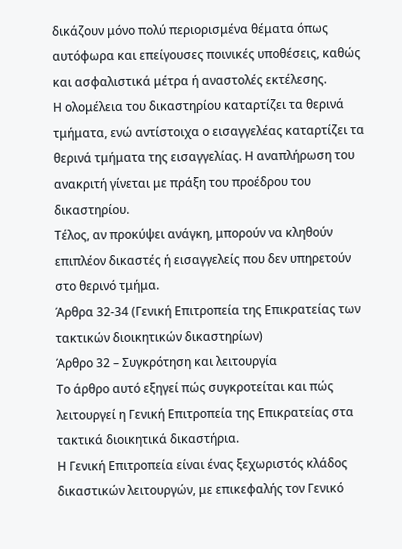δικάζουν μόνο πολύ περιορισμένα θέματα όπως αυτόφωρα και επείγουσες ποινικές υποθέσεις, καθώς και ασφαλιστικά μέτρα ή αναστολές εκτέλεσης.
Η ολομέλεια του δικαστηρίου καταρτίζει τα θερινά τμήματα, ενώ αντίστοιχα ο εισαγγελέας καταρτίζει τα θερινά τμήματα της εισαγγελίας. Η αναπλήρωση του ανακριτή γίνεται με πράξη του προέδρου του δικαστηρίου.
Τέλος, αν προκύψει ανάγκη, μπορούν να κληθούν επιπλέον δικαστές ή εισαγγελείς που δεν υπηρετούν στο θερινό τμήμα.
Άρθρα 32-34 (Γενική Επιτροπεία της Επικρατείας των τακτικών διοικητικών δικαστηρίων)
Άρθρο 32 – Συγκρότηση και λειτουργία
Το άρθρο αυτό εξηγεί πώς συγκροτείται και πώς λειτουργεί η Γενική Επιτροπεία της Επικρατείας στα τακτικά διοικητικά δικαστήρια.
Η Γενική Επιτροπεία είναι ένας ξεχωριστός κλάδος δικαστικών λειτουργών, με επικεφαλής τον Γενικό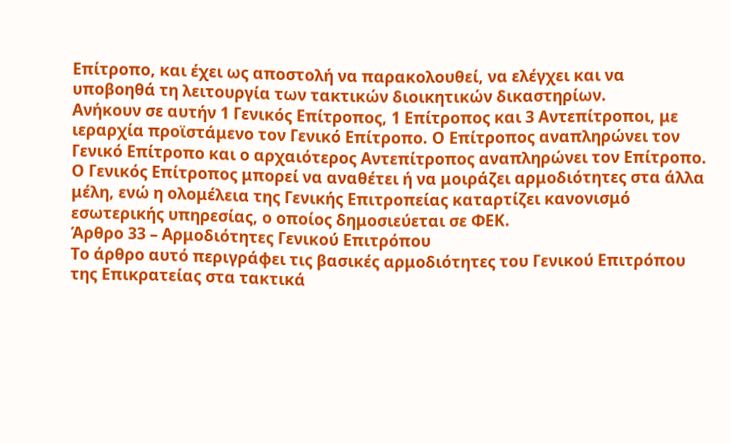Επίτροπο, και έχει ως αποστολή να παρακολουθεί, να ελέγχει και να υποβοηθά τη λειτουργία των τακτικών διοικητικών δικαστηρίων.
Ανήκουν σε αυτήν 1 Γενικός Επίτροπος, 1 Επίτροπος και 3 Αντεπίτροποι, με ιεραρχία προϊστάμενο τον Γενικό Επίτροπο. Ο Επίτροπος αναπληρώνει τον Γενικό Επίτροπο και ο αρχαιότερος Αντεπίτροπος αναπληρώνει τον Επίτροπο.
Ο Γενικός Επίτροπος μπορεί να αναθέτει ή να μοιράζει αρμοδιότητες στα άλλα μέλη, ενώ η ολομέλεια της Γενικής Επιτροπείας καταρτίζει κανονισμό εσωτερικής υπηρεσίας, ο οποίος δημοσιεύεται σε ΦΕΚ.
Άρθρο 33 – Αρμοδιότητες Γενικού Επιτρόπου
Το άρθρο αυτό περιγράφει τις βασικές αρμοδιότητες του Γενικού Επιτρόπου της Επικρατείας στα τακτικά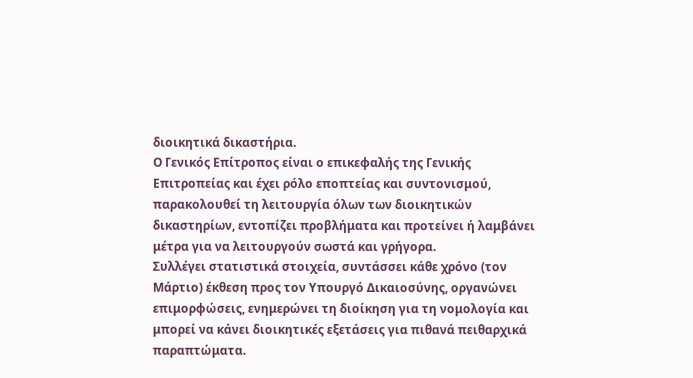διοικητικά δικαστήρια.
Ο Γενικός Επίτροπος είναι ο επικεφαλής της Γενικής Επιτροπείας και έχει ρόλο εποπτείας και συντονισμού, παρακολουθεί τη λειτουργία όλων των διοικητικών δικαστηρίων, εντοπίζει προβλήματα και προτείνει ή λαμβάνει μέτρα για να λειτουργούν σωστά και γρήγορα.
Συλλέγει στατιστικά στοιχεία, συντάσσει κάθε χρόνο (τον Μάρτιο) έκθεση προς τον Υπουργό Δικαιοσύνης, οργανώνει επιμορφώσεις, ενημερώνει τη διοίκηση για τη νομολογία και μπορεί να κάνει διοικητικές εξετάσεις για πιθανά πειθαρχικά παραπτώματα.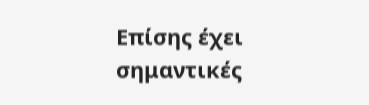Επίσης έχει σημαντικές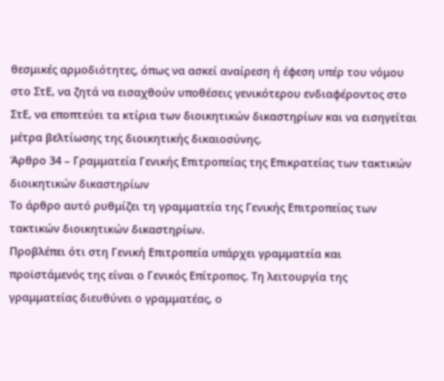θεσμικές αρμοδιότητες, όπως να ασκεί αναίρεση ή έφεση υπέρ του νόμου στο ΣτΕ, να ζητά να εισαχθούν υποθέσεις γενικότερου ενδιαφέροντος στο ΣτΕ, να εποπτεύει τα κτίρια των διοικητικών δικαστηρίων και να εισηγείται μέτρα βελτίωσης της διοικητικής δικαιοσύνης.
Άρθρο 34 – Γραμματεία Γενικής Επιτροπείας της Επικρατείας των τακτικών διοικητικών δικαστηρίων
Το άρθρο αυτό ρυθμίζει τη γραμματεία της Γενικής Επιτροπείας των τακτικών διοικητικών δικαστηρίων.
Προβλέπει ότι στη Γενική Επιτροπεία υπάρχει γραμματεία και προϊστάμενός της είναι ο Γενικός Επίτροπος. Τη λειτουργία της γραμματείας διευθύνει ο γραμματέας, ο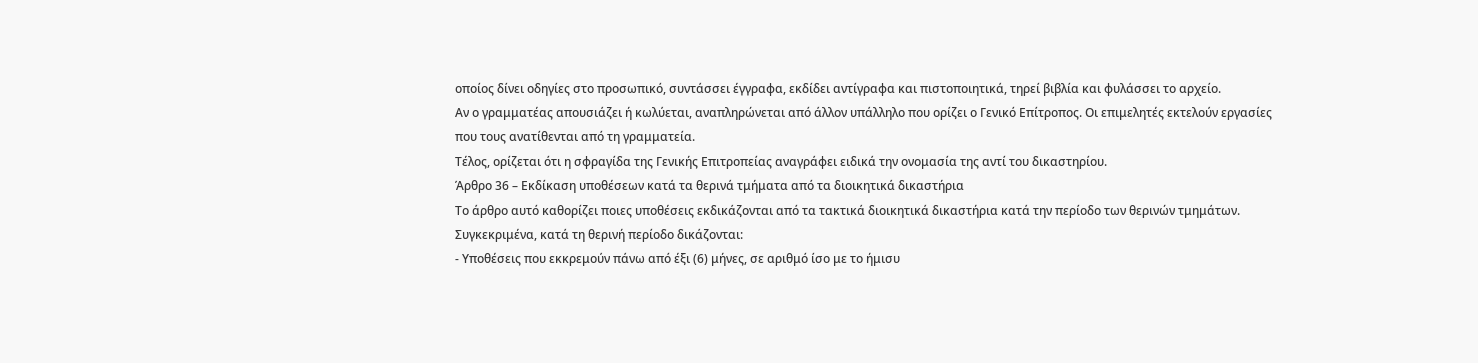οποίος δίνει οδηγίες στο προσωπικό, συντάσσει έγγραφα, εκδίδει αντίγραφα και πιστοποιητικά, τηρεί βιβλία και φυλάσσει το αρχείο.
Αν ο γραμματέας απουσιάζει ή κωλύεται, αναπληρώνεται από άλλον υπάλληλο που ορίζει ο Γενικό Επίτροπος. Οι επιμελητές εκτελούν εργασίες που τους ανατίθενται από τη γραμματεία.
Τέλος, ορίζεται ότι η σφραγίδα της Γενικής Επιτροπείας αναγράφει ειδικά την ονομασία της αντί του δικαστηρίου.
Άρθρο 36 – Εκδίκαση υποθέσεων κατά τα θερινά τμήματα από τα διοικητικά δικαστήρια
Το άρθρο αυτό καθορίζει ποιες υποθέσεις εκδικάζονται από τα τακτικά διοικητικά δικαστήρια κατά την περίοδο των θερινών τμημάτων.
Συγκεκριμένα, κατά τη θερινή περίοδο δικάζονται:
- Υποθέσεις που εκκρεμούν πάνω από έξι (6) μήνες, σε αριθμό ίσο με το ήμισυ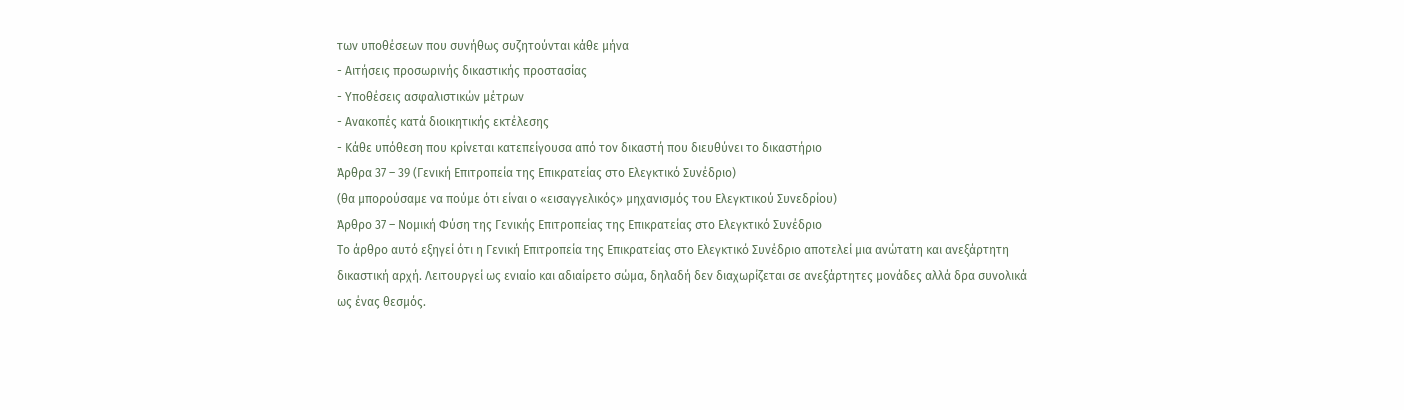των υποθέσεων που συνήθως συζητούνται κάθε μήνα
- Αιτήσεις προσωρινής δικαστικής προστασίας
- Υποθέσεις ασφαλιστικών μέτρων
- Ανακοπές κατά διοικητικής εκτέλεσης
- Κάθε υπόθεση που κρίνεται κατεπείγουσα από τον δικαστή που διευθύνει το δικαστήριο
Άρθρα 37 – 39 (Γενική Επιτροπεία της Επικρατείας στο Ελεγκτικό Συνέδριο)
(θα μπορούσαμε να πούμε ότι είναι ο «εισαγγελικός» μηχανισμός του Ελεγκτικού Συνεδρίου)
Άρθρο 37 – Νομική Φύση της Γενικής Επιτροπείας της Επικρατείας στο Ελεγκτικό Συνέδριο
Το άρθρο αυτό εξηγεί ότι η Γενική Επιτροπεία της Επικρατείας στο Ελεγκτικό Συνέδριο αποτελεί μια ανώτατη και ανεξάρτητη δικαστική αρχή. Λειτουργεί ως ενιαίο και αδιαίρετο σώμα, δηλαδή δεν διαχωρίζεται σε ανεξάρτητες μονάδες αλλά δρα συνολικά ως ένας θεσμός.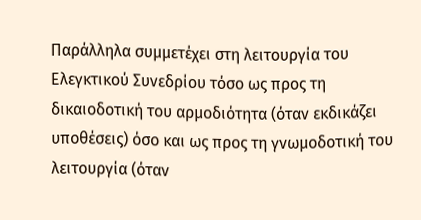Παράλληλα συμμετέχει στη λειτουργία του Ελεγκτικού Συνεδρίου τόσο ως προς τη δικαιοδοτική του αρμοδιότητα (όταν εκδικάζει υποθέσεις) όσο και ως προς τη γνωμοδοτική του λειτουργία (όταν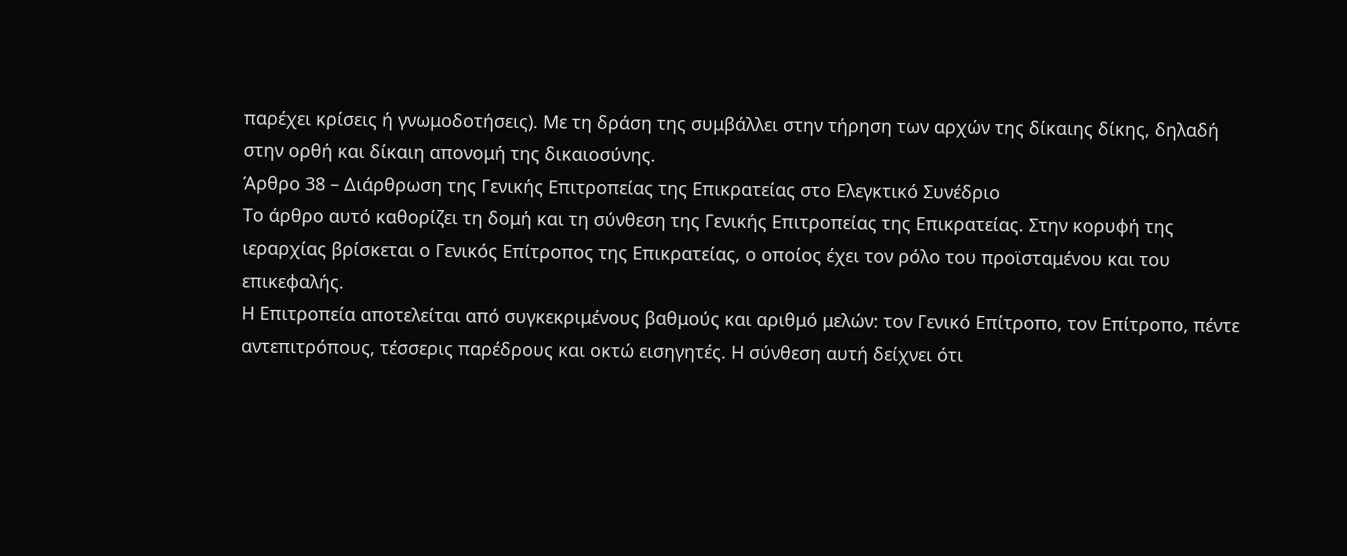παρέχει κρίσεις ή γνωμοδοτήσεις). Με τη δράση της συμβάλλει στην τήρηση των αρχών της δίκαιης δίκης, δηλαδή στην ορθή και δίκαιη απονομή της δικαιοσύνης.
Άρθρο 38 – Διάρθρωση της Γενικής Επιτροπείας της Επικρατείας στο Ελεγκτικό Συνέδριο
Το άρθρο αυτό καθορίζει τη δομή και τη σύνθεση της Γενικής Επιτροπείας της Επικρατείας. Στην κορυφή της ιεραρχίας βρίσκεται ο Γενικός Επίτροπος της Επικρατείας, ο οποίος έχει τον ρόλο του προϊσταμένου και του επικεφαλής.
Η Επιτροπεία αποτελείται από συγκεκριμένους βαθμούς και αριθμό μελών: τον Γενικό Επίτροπο, τον Επίτροπο, πέντε αντεπιτρόπους, τέσσερις παρέδρους και οκτώ εισηγητές. Η σύνθεση αυτή δείχνει ότι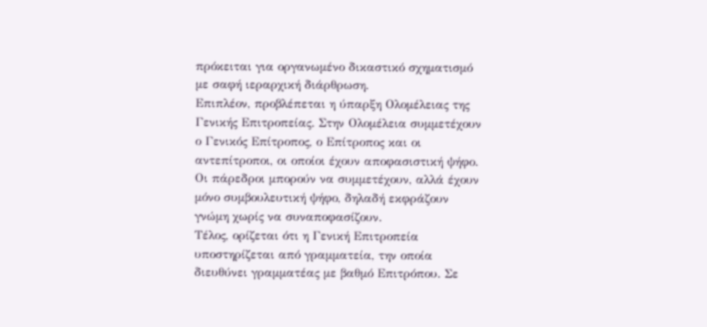πρόκειται για οργανωμένο δικαστικό σχηματισμό με σαφή ιεραρχική διάρθρωση.
Επιπλέον, προβλέπεται η ύπαρξη Ολομέλειας της Γενικής Επιτροπείας. Στην Ολομέλεια συμμετέχουν ο Γενικός Επίτροπος, ο Επίτροπος και οι αντεπίτροποι, οι οποίοι έχουν αποφασιστική ψήφο. Οι πάρεδροι μπορούν να συμμετέχουν, αλλά έχουν μόνο συμβουλευτική ψήφο, δηλαδή εκφράζουν γνώμη χωρίς να συναποφασίζουν.
Τέλος, ορίζεται ότι η Γενική Επιτροπεία υποστηρίζεται από γραμματεία, την οποία διευθύνει γραμματέας με βαθμό Επιτρόπου. Σε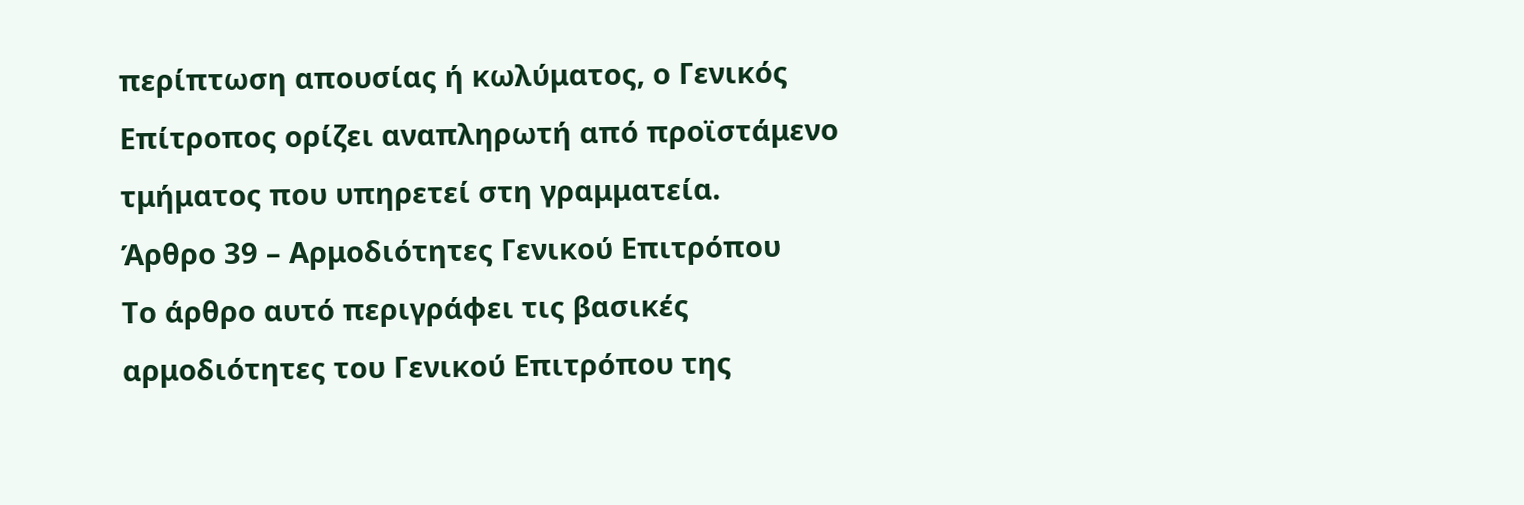περίπτωση απουσίας ή κωλύματος, ο Γενικός Επίτροπος ορίζει αναπληρωτή από προϊστάμενο τμήματος που υπηρετεί στη γραμματεία.
Άρθρο 39 – Αρμοδιότητες Γενικού Επιτρόπου
Το άρθρο αυτό περιγράφει τις βασικές αρμοδιότητες του Γενικού Επιτρόπου της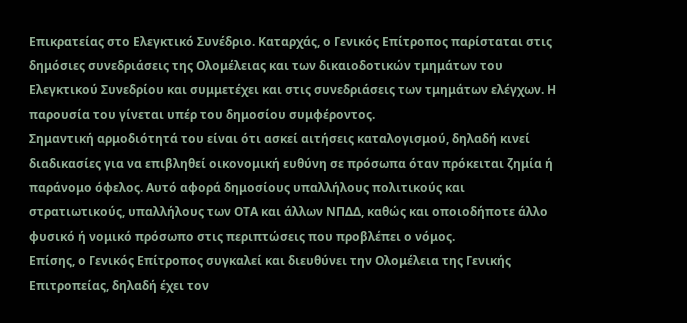Επικρατείας στο Ελεγκτικό Συνέδριο. Καταρχάς, ο Γενικός Επίτροπος παρίσταται στις δημόσιες συνεδριάσεις της Ολομέλειας και των δικαιοδοτικών τμημάτων του Ελεγκτικού Συνεδρίου και συμμετέχει και στις συνεδριάσεις των τμημάτων ελέγχων. Η παρουσία του γίνεται υπέρ του δημοσίου συμφέροντος.
Σημαντική αρμοδιότητά του είναι ότι ασκεί αιτήσεις καταλογισμού, δηλαδή κινεί διαδικασίες για να επιβληθεί οικονομική ευθύνη σε πρόσωπα όταν πρόκειται ζημία ή παράνομο όφελος. Αυτό αφορά δημοσίους υπαλλήλους πολιτικούς και στρατιωτικούς, υπαλλήλους των ΟΤΑ και άλλων ΝΠΔΔ, καθώς και οποιοδήποτε άλλο φυσικό ή νομικό πρόσωπο στις περιπτώσεις που προβλέπει ο νόμος.
Επίσης, ο Γενικός Επίτροπος συγκαλεί και διευθύνει την Ολομέλεια της Γενικής Επιτροπείας, δηλαδή έχει τον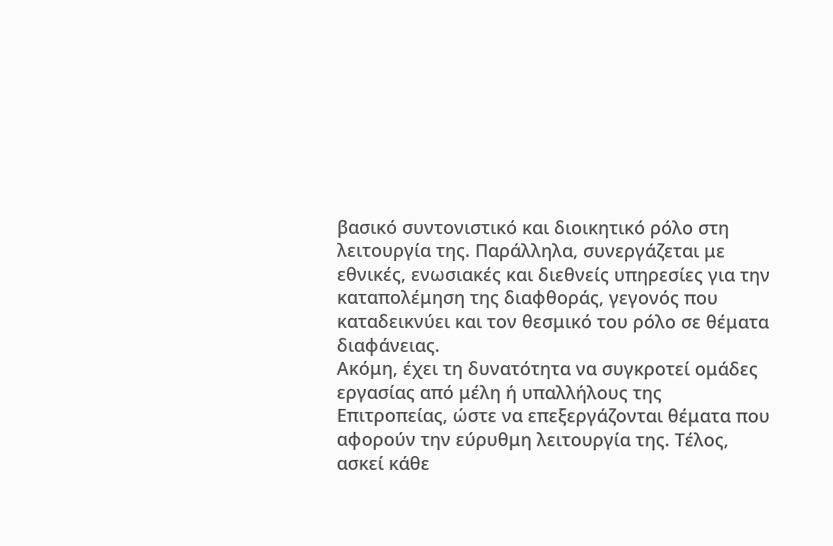βασικό συντονιστικό και διοικητικό ρόλο στη λειτουργία της. Παράλληλα, συνεργάζεται με εθνικές, ενωσιακές και διεθνείς υπηρεσίες για την καταπολέμηση της διαφθοράς, γεγονός που καταδεικνύει και τον θεσμικό του ρόλο σε θέματα διαφάνειας.
Ακόμη, έχει τη δυνατότητα να συγκροτεί ομάδες εργασίας από μέλη ή υπαλλήλους της Επιτροπείας, ώστε να επεξεργάζονται θέματα που αφορούν την εύρυθμη λειτουργία της. Τέλος, ασκεί κάθε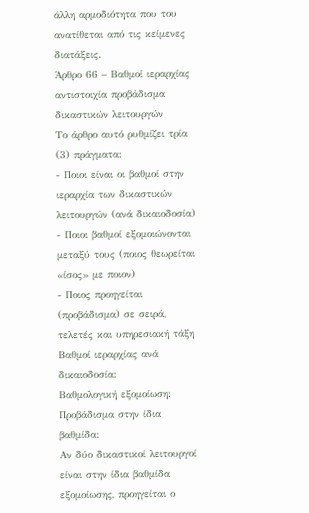άλλη αρμοδιότητα που του ανατίθεται από τις κείμενες διατάξεις.
Άρθρο 66 – Βαθμοί ιεραρχίας αντιστοιχία προβάδισμα δικαστικών λειτουργών
Το άρθρο αυτό ρυθμίζει τρία (3) πράγματα:
- Ποιοι είναι οι βαθμοί στην ιεραρχία των δικαστικών λειτουργών (ανά δικαιοδοσία)
- Ποιοι βαθμοί εξομοιώνονται μεταξύ τους (ποιος θεωρείται «ίσος» με ποιον)
- Ποιος προηγείται (προβάδισμα) σε σειρά, τελετές και υπηρεσιακή τάξη
Βαθμοί ιεραρχίας ανά δικαιοδοσία:
Βαθμολογική εξομοίωση:
Προβάδισμα στην ίδια βαθμίδα:
Αν δύο δικαστικοί λειτουργοί είναι στην ίδια βαθμίδα εξομοίωσης, προηγείται ο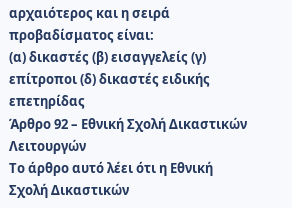αρχαιότερος και η σειρά προβαδίσματος είναι:
(α) δικαστές (β) εισαγγελείς (γ) επίτροποι (δ) δικαστές ειδικής επετηρίδας
Άρθρο 92 – Εθνική Σχολή Δικαστικών Λειτουργών
Το άρθρο αυτό λέει ότι η Εθνική Σχολή Δικαστικών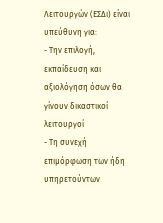Λειτουργών (ΕΣΔι) είναι υπεύθυνη για:
- Την επιλογή, εκπαίδευση και αξιολόγηση όσων θα γίνουν δικαστικοί λειτουργοί
- Τη συνεχή επιμόρφωση των ήδη υπηρετούντων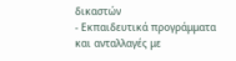δικαστών
- Εκπαιδευτικά προγράμματα και ανταλλαγές με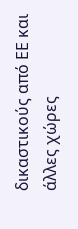δικαστικούς από ΕΕ και άλλες χώρες